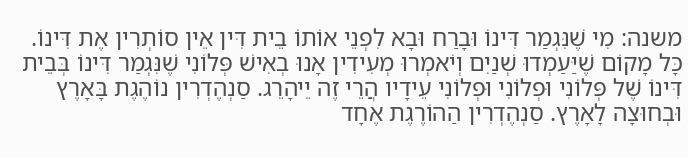משנה: מִי שֶׁנִּגְמַר דִּינוֹ וּבָרַח וּבָא לִפְנֵי אוֹתוֹ בֵית דִּין אֵין סוֹתְרִין אֶת דִּינוֹ. כָּל מָקוֹם שֶׁיַּעַמְדוּ שְׁנַיִם וְיֹאמְרוּ מְעִידִין אָנוּ בְאִישׁ פְּלוֹנִי שֶׁנִּגְמַר דִּינוֹ בְּבֵית דִּינוֹ שֶׁל פְּלוֹנִי וּפְלוֹנִי וּפְלוֹנִי עֵידָיו הֲרֵי זֶה יֵיהָרֵג. סַנְהֶדְרִין נוֹהֶגֶת בָּאָרֶץ וּבְחוּצָה לָאָרֶץ. סַנְהֶדְרִין הַהוֹרֶגֶת אֶחָד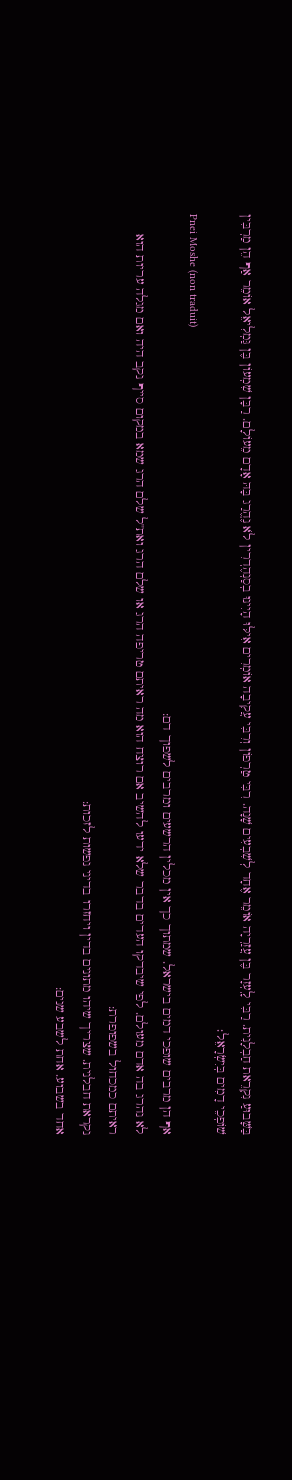בַּשָּׁבוּעַ נִקְרֵאת חַבְלָנִית. רַבִּי לָֽעְזָר בֶּן עֲזַרְיָה אוֹמֵר אֶחָד לְשִׁבְעִים שָׁנָה. רִבִּי טַרְפוֹן וְרִבִּי עֲקִיבָה אוֹמְרִים אִילּוּ הָיִינוּ בְסַנְהֶדְרִין לֹא נֶהֱרַג בָּהּ אָדָם מֵעוֹלָם. רַבָּן שִׁמְעוֹן בֶּן גַּמְלִיאֵל אוֹמֵר אַף הֵן מַרְבִּין שׁוֹפְכֵי דָמִים בְּיִשְׂרָאֵל׃
Pnei Moshe (non traduit)
אף הן מרבים שופכי דמים בישראל. שמתוך כך אין מכלין הרשעים ומרבים לשפוך דם:
לא נהרג בה אדם מעולם. לפי שיבדקו העדים בדבר שלא ידעו להשיב אם רוצח הוא מה ראיתם טריפה הרג או שלם הרג ואת''ל שלם הרג שמא במקום סייף נקב היה ואם מגלה עריות הוא ראיתם כמכחול בשפופרת:
נקראת חבלנית. שצריך שיהו מתונים בדין ויחזרו בדיני נפשות לזכות:
אחד בשבוע. אחת לשבע שנים: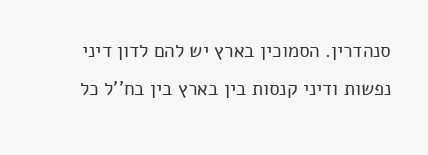סנהדרין. הסמוכין בארץ יש להם לדון דיני נפשות ודיני קנסות בין בארץ בין בח''ל כל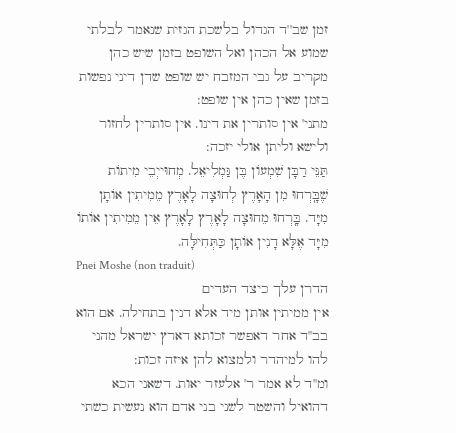זמן שב''ד הגדול בלשכת הגזית שנאמר לבלתי שמוע אל הכהן ואל השופט בזמן שיש כהן מקריב על גבי המזבח יש שופט שדן דיני נפשות בזמן שאין כהן אין שופט:
מתני' אין סותרין את דינו. אין סותרין לחזור ולישא וליתן אולי יזכה:
תַּנֵּי רַבָּן שִׁמְעוֹן בֶּן גַּמְלִיאֵל. מְחוּייְבֵי מִיתוֹת שֶׁבָּֽרְחוּ מִן הָאָרֶץ לְחוּצָה לָאָרֶץ מֵמִיתִין אוֹתָן מִיָּד. בָּֽרְחוּ מֵחוּצָה לָאָרֶץ לָאָרֶץ אֵין מֵמִיתִין אוֹתוֹ מִיָּד אֶלָּא דָנִין אוֹתָן כַּתְּחִילָּה.
Pnei Moshe (non traduit)
הדרן עלך כיצד העדים
אין ממיתין אותן מיד אלא דנין בתחילה. אם הוא בב''ד אחר דאפשר זכותא דארץ ישראל מהני להו למיהדר ולמצוא להן איזה זכות:
ומ''ד לא אמר ר' אלעזר יאות. דשאני הכא דהואיל והשטר לשני בני אדם הוא נעשית כשתי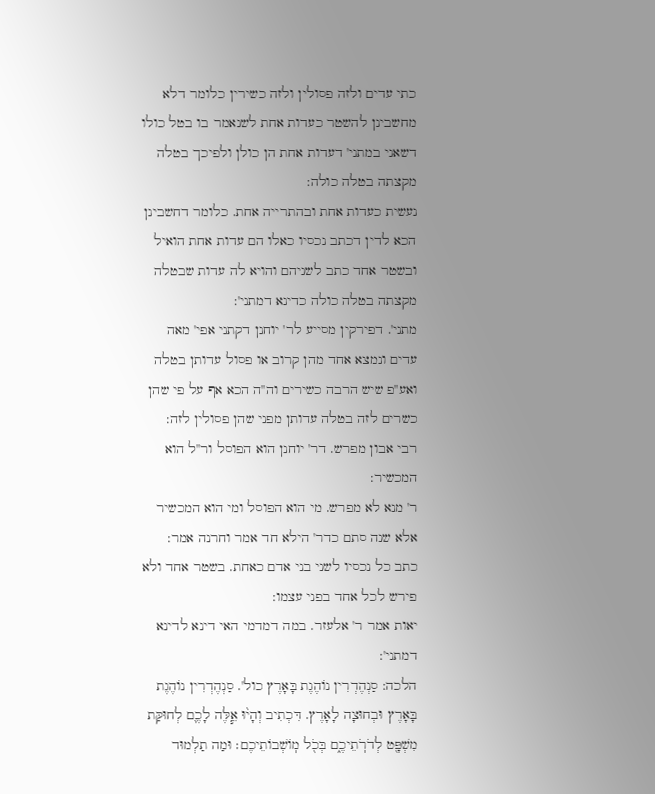כתי עדים ולזה פסולין ולזה כשירין כלומר דלא מחשבינן להשטר כעדות אחת לשנאמר בו בטל כולו דשאני במתני' דעדות אחת הן כולן ולפיכך בטלה מקצתה בטלה כולה:
נעשית כעדות אחת ובהתרייה אחת. כלומר דחשבינן הכא לדין דכתב נכסיו כאלו הם עדות אחת הואיל ובשטר אחד כתב לשניהם והויא לה עדות שבטלה מקצתה בטלה כולה כדינא דמתני':
מתני'. דפירקין מסייע לר' יוחנן דקתני אפי' מאה עדים ונמצא אחד מהן קרוב או פסול עדותן בטלה ואע''פ שיש הרבה כשירים וה''ה הכא אף על פי שהן כשרים לזה בטלה עדותן מפני שהן פסולין לזה:
רבי אבון מפרש. דר' יוחנן הוא הפוסל ור''ל הוא המכשיר:
ר' מנא לא מפרש. מי הוא הפוסל ומי הוא המכשיר אלא שנה סתם כדר' הילא חד אמר וחרנה אמר:
כתב כל נכסיו לשני בני אדם כאחת. בשטר אחד ולא פירש לכל אחד בפני עצמו:
יאות אמר ר' אלעזר. במה דמדמי האי דינא לדינא דמתני':
הלכה: סַנְהֶדְרִין נוֹהֶגֶת בָּאָרֶץ כול'. סַנְהֶדְרִין נוֹהֶגֶת בָּאָרֶץ וּבְחוּצָה לָאָרֶץ. דִּכְתִיב וְהָי֨וּ אֵ֧לֶּה לָכֶ֛ם לְחוּקַּת מִשְׁפָּ֖ט לְדֹרֹֽתֵיכֶ֑ם בְּכֹ֖ל מֽוֹשְׁבוֹתֵיכֶם׃ וּמַה תַלְמוּד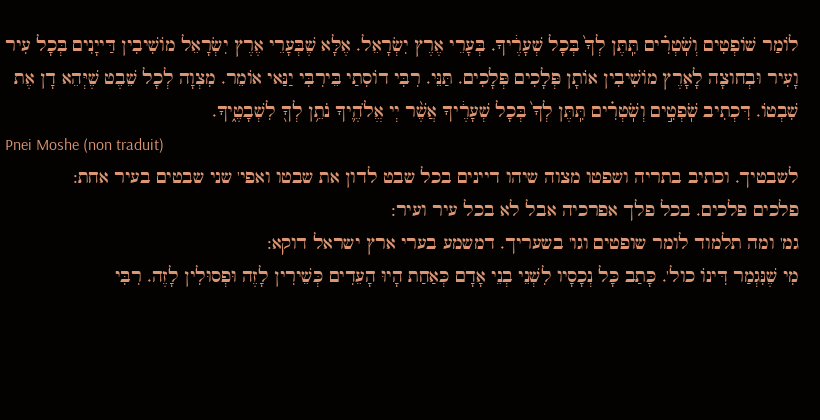לֹומַר שׁוֹפְטִים וְשֹֽׁטְרִ֗ים תִּֽתֶּן לְךָ֙ בְּכָל שְׁעָרֶ֔יךָ. בְּעָרֵי אֶרֶץ יִשְׂרָאֵל. אֶלָּא שֶׁבְּעָרֵי אֶרֶץ יִשְׂרָאֵל מוֹשִׁיבִין דַּייָנִים בְּכָל עִיר וָעִיר וּבְחוצָה לָאָרֶץ מוֹשִׁיבִין אוֹתָן פְּלָכִים פְּלָכִים. תַּנֵּי. רִבִּי דוֹסִתַי בֵּירִבִּי יַנַּאי אוֹמֵר. מִצְוָה לְכָל שֵׁבֶט שֶׁיְּהֵא דָן אֶת שִׁבְטוֹ. דִּכְתִיב שֹֽׁפְטִ֣ים וְשֹֽׁטְרִ֗ים תִּֽתֶּן לְךָ֙ בְּכָל שְׁעָרֶ֔יךָ אֲשֶׁ֨ר יְי אֱלֹהֶ֛יךָ נֹתֵ֥ן לְךָ֖ לִשְׁבָטֶ֑יךָ.
Pnei Moshe (non traduit)
לשבטיך. וכתיב בתריה ושפטו מצוה שיהו דיינים בכל שבט לדון את שבטו ואפי' שני שבטים בעיר אחת:
פלכים פלכים. בכל פלך אפרכיה אבל לא בכל עיר ועיר:
גמ' ומה תלמוד לומר שופטים וגו' בשעריך. דמשמע בערי ארץ ישראל דוקא:
מִי שֶׁנִּגְמַר דִּינוֹ כול'. כָּתַב כָּל נְכָסָיו לִשְׁנֵי בְנֵי אָדָם כְּאַחַת הָיוּ הָעֵדִים כְּשֵׁירִין לָזֶה וּפְסוּלִין לָזֶה. רִבִּי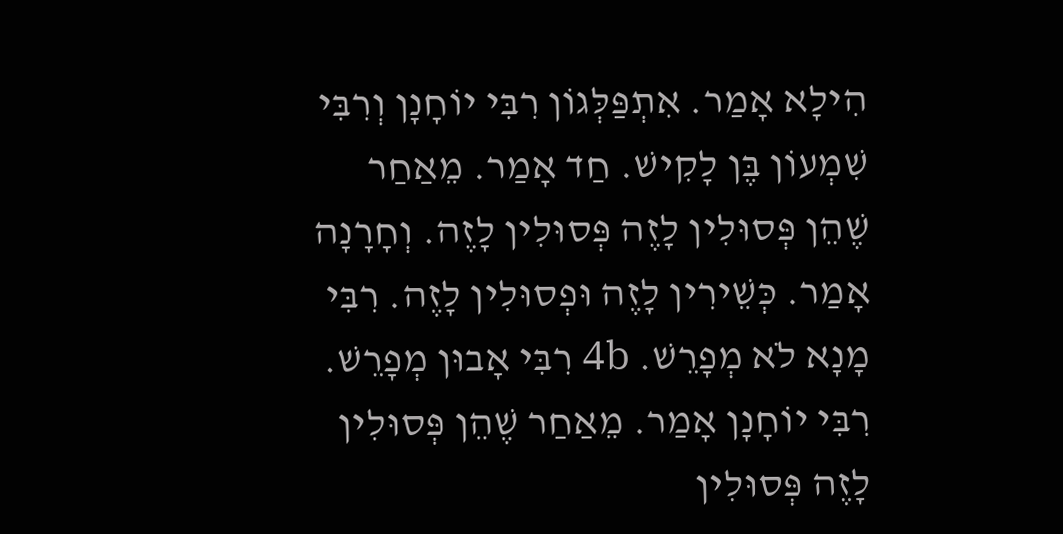הִילָא אָמַר. אִתְפַּלְּגוֹן רִבִּי יוֹחָנָן וְרִבִּי שִׁמְעוֹן בֶּן לָקִישׁ. חַד אָמַר. מֵאַחַר שֶׁהֵן פְּסוּלִין לָזֶה פְּסוּלִין לָזֶה. וְחָרָנָה אָמַר. כְּשֵׁירִין לָזֶה וּפְסוּלִין לָזֶה. רִבִּי מָנָא לֹא מְפָרֵשׁ. 4b רִבִּי אָבוּן מְפָרֵשׁ. רִבִּי יוֹחָנָן אָמַר. מֵאַחַר שֶׁהֵן פְּסוּלִין לָזֶה פְּסוּלִין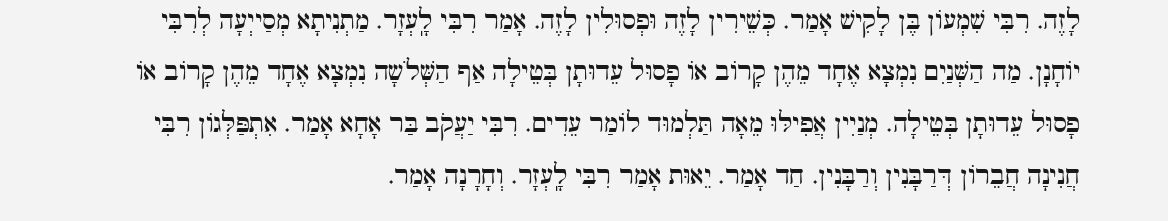לָזֶה. רִבִּי שִׁמְעוֹן בֶּן לָקִישׁ אָמַר. כְּשֵׁירִין לָזֶה וּפְסוּלִין לָזֶה. אָמַר רִבִּי לָֽעְזָר. מַתְנִיתָא מְסַייְעָה לְרִבִּי יוֹחָנָן. מַה הַשְּׁנַיִם נִמְצָא אֶחָד מֵהֶן קָרוֹב אוֹ פָסוּל עֵדוּתָן בְּטֵילָה אַף הַשְּׁלֹשָה נִמְצָא אֶחָד מֵהֶן קָרוֹב אוֹ פָסוּל עֵדוּתָן בְּטֵילָה. מְנַיִין אֲפִילּוּ מֵאָה תַּלְמוּד לוֹמַר עֵדִים. רִבִּי יַעֲקֹב בַּר אָחָא אָמַר. אִתְפַּלְּגוֹן רִבִּי חֲנִינָה חֲבֵרוֹן דְּרַבָּנִין וְרַבָּנִין. חַד אָמַר. יֵאוּת אָמַר רִבִּי לָֽעְזָר. וְחָרָנָה אָמַר.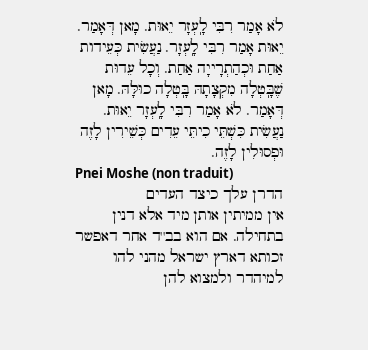לֹא אָמַר רִבִּי לָֽעְזָר יֵאוּת. מָאן דְּאָמַר. יֵאוּת אָמַר רִבִּי לָֽעְזָר. נַעֲשִׂית כְּעֵידות אַחַת וּכְהַתְרָייָה אַחַת. וְכָל עֵדוּת שֶׁבָּֽטְלָה מִקְצָתָהּ בָּֽטְלָה כוּלָּהּ. מָאן דְּאָמַר. לֹא אָמַר רִבִּי לָֽעְזָר יֵאוּת. נַעֲשִׂית כִּשְׁתֵּי כִיתֵּי עֵדִים כְּשֵׁירִין לָזֶה וּפְסוּלִין לָזֶה.
Pnei Moshe (non traduit)
הדרן עלך כיצד העדים
אין ממיתין אותן מיד אלא דנין בתחילה. אם הוא בב''ד אחר דאפשר זכותא דארץ ישראל מהני להו למיהדר ולמצוא להן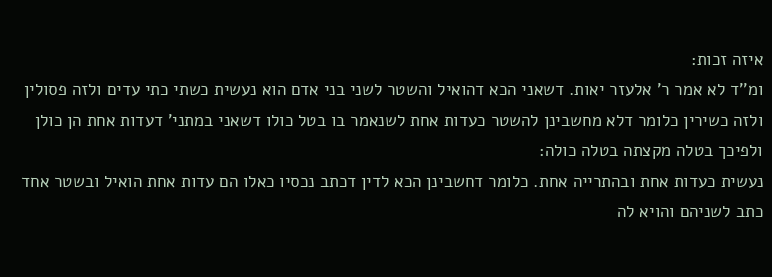איזה זכות:
ומ''ד לא אמר ר' אלעזר יאות. דשאני הכא דהואיל והשטר לשני בני אדם הוא נעשית כשתי כתי עדים ולזה פסולין ולזה כשירין כלומר דלא מחשבינן להשטר כעדות אחת לשנאמר בו בטל כולו דשאני במתני' דעדות אחת הן כולן ולפיכך בטלה מקצתה בטלה כולה:
נעשית כעדות אחת ובהתרייה אחת. כלומר דחשבינן הכא לדין דכתב נכסיו כאלו הם עדות אחת הואיל ובשטר אחד כתב לשניהם והויא לה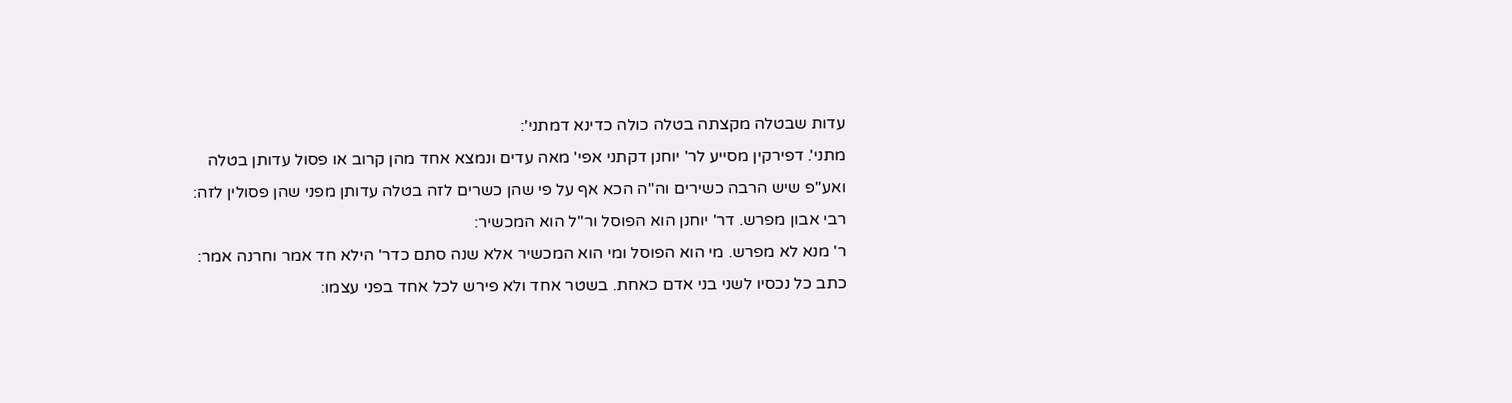עדות שבטלה מקצתה בטלה כולה כדינא דמתני':
מתני'. דפירקין מסייע לר' יוחנן דקתני אפי' מאה עדים ונמצא אחד מהן קרוב או פסול עדותן בטלה ואע''פ שיש הרבה כשירים וה''ה הכא אף על פי שהן כשרים לזה בטלה עדותן מפני שהן פסולין לזה:
רבי אבון מפרש. דר' יוחנן הוא הפוסל ור''ל הוא המכשיר:
ר' מנא לא מפרש. מי הוא הפוסל ומי הוא המכשיר אלא שנה סתם כדר' הילא חד אמר וחרנה אמר:
כתב כל נכסיו לשני בני אדם כאחת. בשטר אחד ולא פירש לכל אחד בפני עצמו: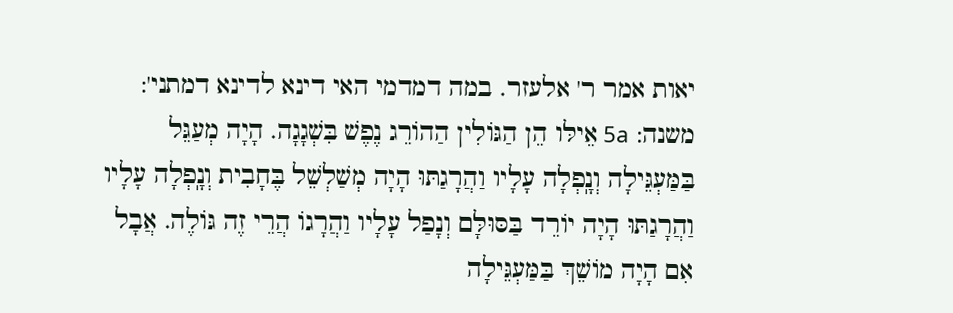יאות אמר ר' אלעזר. במה דמדמי האי דינא לדינא דמתני':
משנה: 5a אֵילּו הֵן הַגּוֹלִין הַהוֹרֵג נֶפֶשׁ בִּשְׁגָגָה. הָיָה מְעַגֵּל בַּמַּעְגֵּילָה וְנָֽפְלָה עָלָיו וַהֲרָגַתּוּ הָיָה מְשַׁלְשֵׁל בֶּחָבִית וְנָֽפְלָה עָלָיו וַהֲרָגַתּוּ הָיָה יוֹרֵד בַּסּוּלָּם וְנָפַל עָלָיו וַהֲרָגוֹ הֲרֵי זֶה גּוֹלֶה. אֲבָל אִם הָיָה מוֹשֵׁךְ בַּמַּעְגֵּילָה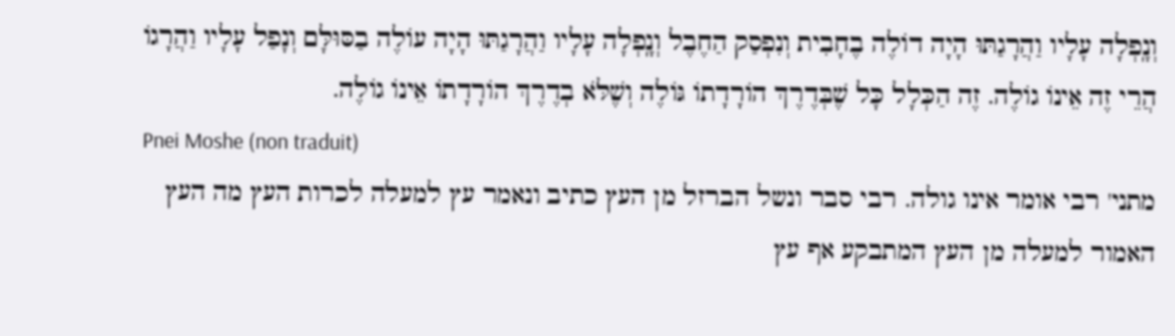וְנָֽפְלָה עָלָיו וַהֲרָגַתּוּ הָיָה דוֹלֶה בֶחָבִית וְנִפְסַק הַחֶבֶל וְנָֽפְלָה עָלָיו וַהֲרָגַתּוּ הָיָה עוֹלֶה בַסּוּלָּם וְנָפַל עָלָיו וַהֲרָגוֹ הֲרֵי זֶה אֵינוֹ גוֹלֶה. זֶה הַכְּלָל כָּל שֶׁבְּדֶרֶךְ הוֹרָדָתוֹ גּוֹלֶה וְשֶׁלֹּא בְדֶרֶךְ הוֹרָדָתוֹ אֵינוֹ גוֹלֶה.
Pnei Moshe (non traduit)
מתני' רבי אומר אינו גולה. רבי סבר ונשל הברזל מן העץ כתיב ונאמר עץ למעלה לכרות העץ מה העץ האמור למעלה מן העץ המתבקע אף עץ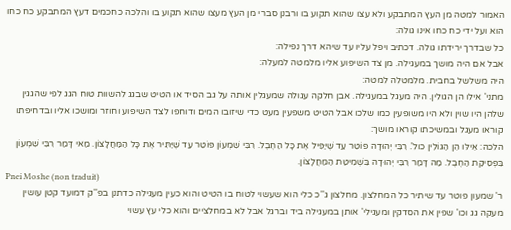האמור למטה מן העץ המתבקע ולא עצו שהוא תקוע בו ורבנן סברי מן העץ מעצו שהוא תקוע בו והלכה כחכמים דעץ המתבקע כח כחו הוא ועל ידי כח כחו אינו גולה:
כל שבדרך ירידתו גולה. דכתיב ויפל עליו עד שיהא דרך נפילה:
אבל אם היה מושך במעגילה. מן צד השיפוע אליו מלמטה למעלה:
היה משלשל בחבית. מלמטלה למטה:
מתני' אילו הן הגולין. היה מעגל במעגילה. אבן חלקה עגולה שמעגלין אותה על גב הסיד או הטיט שבגג להשוות טוח הגג לפי שהגגין שלהן היו שוין ולא היו משופעין כמו שלכו אבל הטיט משפעין מעט כדי שיזובו המים ודוחפו לצד השיפוע וחוזר ומושכו אליו ובדחיפתו קוראו מעגל ובמשיכתו קוראו מושך:
הלכה: אֵילּו הֵן הַגּוֹלִין כול'. רִבִּי יְהוּדָה פוֹטֵר עַד שֶׁיַּפִּיל אֶת כָּל הַחֶבֶל. רִבִּי שִׁמְעוֹן פּוֹטֵר עַד שֶׁיַּתִּיר אֶת כָּל הַמַּחֲלָצוֹן. מַאי דָּמַר רִבִּי שִׁמְעוֹן בִּפְסִיקַת הַחֶבֶל. מַה דָּמַר רִבִּי יְהוּדָה בִּשְׁמִיטַּת הַמַּחֲלָצוֹן.
Pnei Moshe (non traduit)
ר' שמעון פוטר עד שיתיר כל המחלצון. מחלצון ג''כ כלי הוא שעשוי לטוח בו הטיט והוא כעין מעגילה כדתנן בפ''ק דמועד קטן עושין מעקה גג וכו' שפין את הסדקין ומעגילי' אותן במעגילה ביד וברגל אבל לא במחלציים והוא כלי עץ עשוי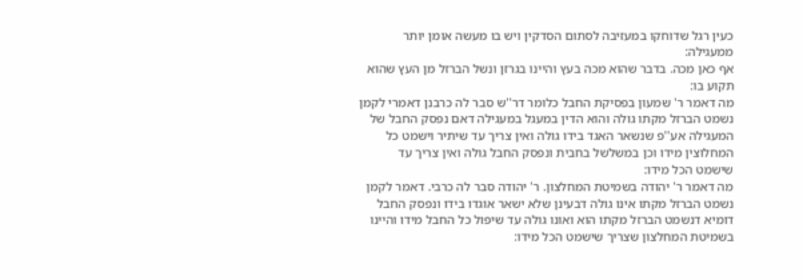כעין רגל שדוחקו במעזיבה לסתום הסדקין ויש בו מעשה אומן יותר ממעגילה:
אף כאן מכה. בדבר שהוא מכה בעץ והיינו בגרזן ונשל הברזל מן העץ שהוא תקוע בו:
מה דאמר ר' שמעון בפסיקת החבל כלומר דר''ש סבר לה כרבנן דאמרי לקמן נשמט הברזל מקתו גולה והוא הדין במעגל במעגילה דאם נפסק החבל של המעגילה אע''פ שנשאר האגד בידו גולה ואין צריך עד שיתיר וישמט כל המחלוצין מידו וכן במשלשל בחבית ונפסק החבל גולה ואין צריך עד שישמט הכל מידו:
מה דאמר ר' יהודה בשמיטת המחלצון. ר' יהודה סבר לה כרבי. דאמר לקמן נשמט הברזל מקתו אינו גולה דבעינן שלא ישאר אוגדו בידו ונפסק החבל דומיא דנשמט הברזל מקתו הוא ואונו גולה עד שיפול כל החבל מידו והיינו בשמיטת המחלצון שצריך שישמט הכל מידו: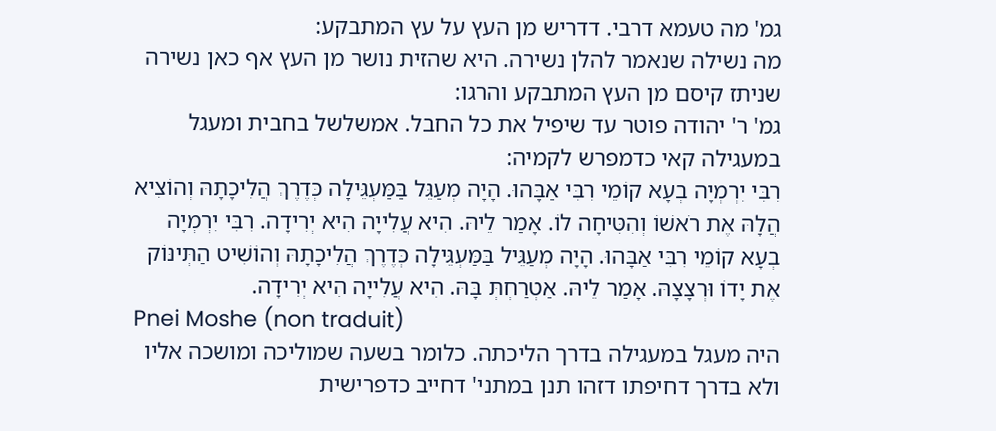גמ' מה טעמא דרבי. דדריש מן העץ על עץ המתבקע:
מה נשילה שנאמר להלן נשירה. היא שהזית נושר מן העץ אף כאן נשירה שניתז קיסם מן העץ המתבקע והרגו:
גמ' ר' יהודה פוטר עד שיפיל את כל החבל. אמשלשל בחבית ומעגל במעגילה קאי כדמפרש לקמיה:
רִבִּי יִרְמְיָה בְעָא קוֹמֵי רִבִּי אַבָּהוּ. הָיָה מְעַגֵּל בַּמַּעְגֵּילָה כְּדֶרֶךְ הֲלִיכָתָהּ וְהוֹצִיא הֲלָהּ אֶת רֹאשׁוֹ וְהִטִּיחָה לוֹ. אָמַר לֵיהּ. הִיא עֲלִייָה הִיא יְרִידָה. רִבִּי יִרְמְיָה בְעָא קוֹמֵי רִבִּי אַבָּהוּ. הָיָה מְעַגֵּיל בַּמַּעְגֵּילָה כְּדֶרֶךְ הֲלִיכָתָהּ וְהוֹשִׁיט הַתְּינּוֹק אֶת יָדוֹ וּרְצָצָהּ. אָמַר לֵיהּ. אַטְרַחְתְּ בָּהּ. הִיא עֲלִייָה הִיא יְרִידָה.
Pnei Moshe (non traduit)
היה מעגל במעגילה בדרך הליכתה. כלומר בשעה שמוליכה ומושכה אליו ולא בדרך דחיפתו דזהו תנן במתני' דחייב כדפרישית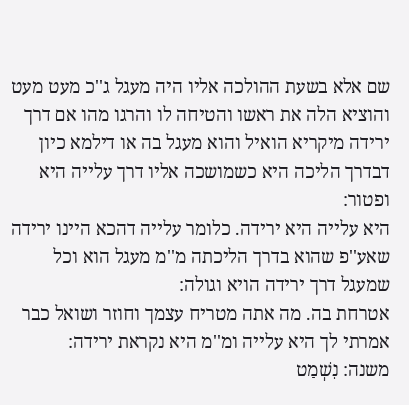שם אלא בשעת ההולכה אליו היה מעגל ג''כ מעט מעט והוציא הלה את ראשו והטיחה לו והרגו מהו אם דרך ירידה מיקריא הואיל והוא מעגל בה או דילמא כיון דבדרך הליכה היא כשמושכה אליו דרך עלייה היא ופטור:
היא עלייה היא ירידה. כלומר עלייה דהכא היינו ירידה שאע''פ שהוא בדרך הליכתה מ''מ מעגל הוא וכל שמעגל דרך ירידה הויא וגולה:
אטרחת בה. מה אתה מטריח עצמך וחוזר ושואל כבר אמרתי לך היא עלייה ומ''מ היא נקראת ירידה:
משנה: נִשְׁמַט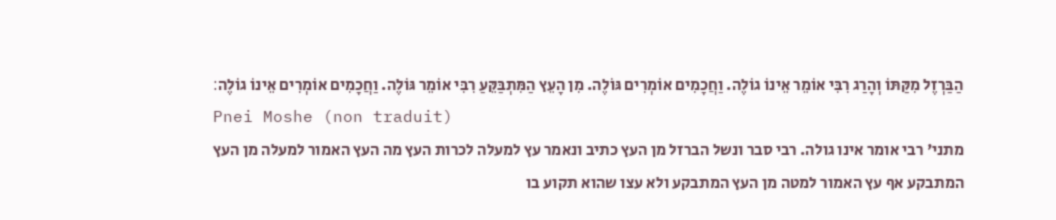הַבַּרְזֶל מִקַּתּוֹ וְהָרַג רִבִּי אוֹמֵר אֵינוֹ גוֹלֶה. וַחֲכָמִים אוֹמְרִים גּוֹלֶה. מִן הָעֵץ הַמִּתְבַּקֵּעַ רִבִּי אוֹמֵר גּוֹלֶה. וַחֲכָמִים אוֹמְרִים אֵינוֹ גוֹלֶה׃
Pnei Moshe (non traduit)
מתני' רבי אומר אינו גולה. רבי סבר ונשל הברזל מן העץ כתיב ונאמר עץ למעלה לכרות העץ מה העץ האמור למעלה מן העץ המתבקע אף עץ האמור למטה מן העץ המתבקע ולא עצו שהוא תקוע בו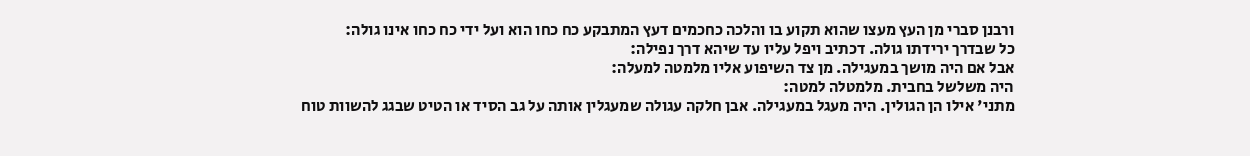ורבנן סברי מן העץ מעצו שהוא תקוע בו והלכה כחכמים דעץ המתבקע כח כחו הוא ועל ידי כח כחו אינו גולה:
כל שבדרך ירידתו גולה. דכתיב ויפל עליו עד שיהא דרך נפילה:
אבל אם היה מושך במעגילה. מן צד השיפוע אליו מלמטה למעלה:
היה משלשל בחבית. מלמטלה למטה:
מתני' אילו הן הגולין. היה מעגל במעגילה. אבן חלקה עגולה שמעגלין אותה על גב הסיד או הטיט שבגג להשוות טוח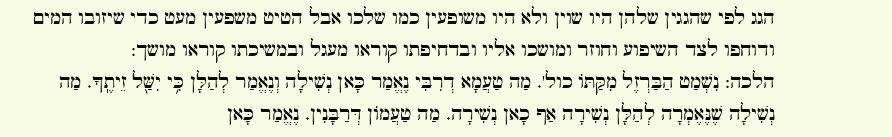הגג לפי שהגגין שלהן היו שוין ולא היו משופעין כמו שלכו אבל הטיט משפעין מעט כדי שיזובו המים ודוחפו לצד השיפוע וחוזר ומושכו אליו ובדחיפתו קוראו מעגל ובמשיכתו קוראו מושך:
הלכה: נִשְׁמַט הַבַּרְזֶל מִקַּתּוֹ כול'. מַה טַעֲמָא דְרִבִּי נֶאֱמַר כָּאן נְשִׁילָה וְנֶאֱמַר לְהַלָּן כִּ֥י יִשַּׁ֖ל זֵיתֶֽךָ. מַה נְשִׁילָה שֶׁנֶּאֶמְרָה לְהַלָּן נְשִׁירָה אַף כָאן נְשִׁירָה. מַה טַעֲמוֹן דְּרַבָּנִין. נֶאֱמַר כָּאן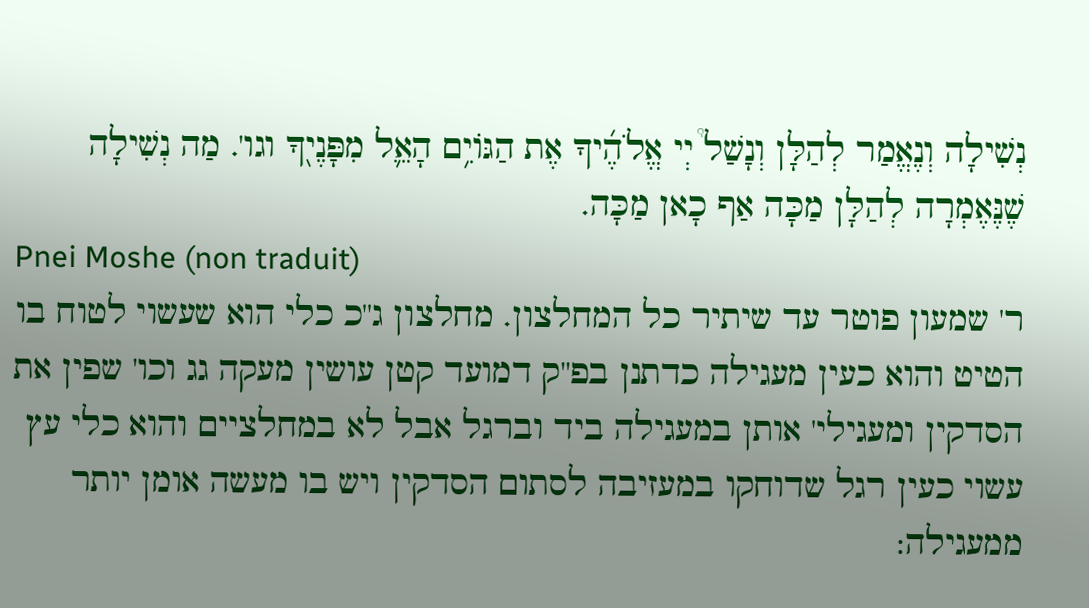נְשִׁילָה וְנֶאֱמַר לְהַלָּן וְנָשַׁל֩ יְי אֱלֹהֶ֜יךָ אֶת הַגּוֹיִ֥ם הָאֵ֛ל מִפָּנֶי֖ךָ וגו'. מַה נְשִׁילָה שֶׁנֶּאֶמְרָה לְהַלָּן מַכָּה אַף כָאן מַכָּה.
Pnei Moshe (non traduit)
ר' שמעון פוטר עד שיתיר כל המחלצון. מחלצון ג''כ כלי הוא שעשוי לטוח בו הטיט והוא כעין מעגילה כדתנן בפ''ק דמועד קטן עושין מעקה גג וכו' שפין את הסדקין ומעגילי' אותן במעגילה ביד וברגל אבל לא במחלציים והוא כלי עץ עשוי כעין רגל שדוחקו במעזיבה לסתום הסדקין ויש בו מעשה אומן יותר ממעגילה: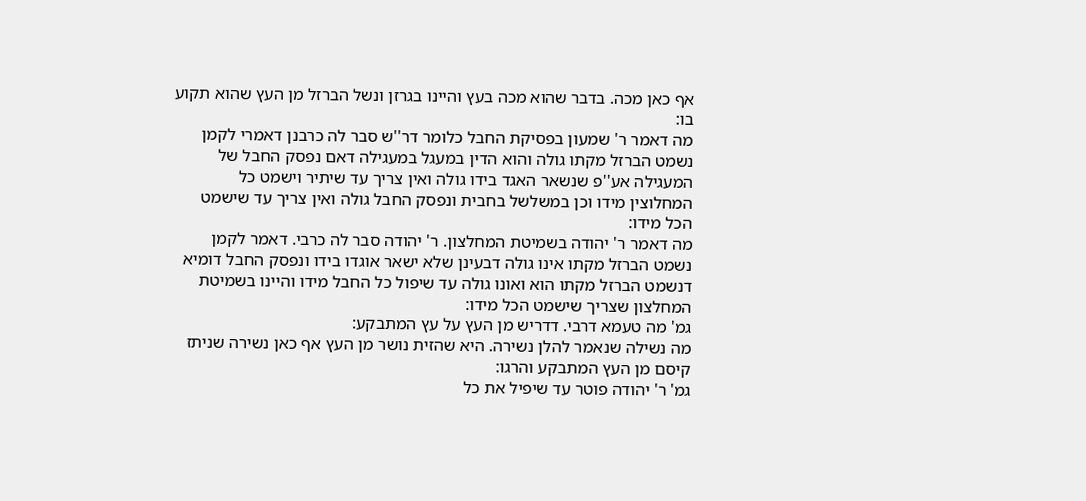אף כאן מכה. בדבר שהוא מכה בעץ והיינו בגרזן ונשל הברזל מן העץ שהוא תקוע בו:
מה דאמר ר' שמעון בפסיקת החבל כלומר דר''ש סבר לה כרבנן דאמרי לקמן נשמט הברזל מקתו גולה והוא הדין במעגל במעגילה דאם נפסק החבל של המעגילה אע''פ שנשאר האגד בידו גולה ואין צריך עד שיתיר וישמט כל המחלוצין מידו וכן במשלשל בחבית ונפסק החבל גולה ואין צריך עד שישמט הכל מידו:
מה דאמר ר' יהודה בשמיטת המחלצון. ר' יהודה סבר לה כרבי. דאמר לקמן נשמט הברזל מקתו אינו גולה דבעינן שלא ישאר אוגדו בידו ונפסק החבל דומיא דנשמט הברזל מקתו הוא ואונו גולה עד שיפול כל החבל מידו והיינו בשמיטת המחלצון שצריך שישמט הכל מידו:
גמ' מה טעמא דרבי. דדריש מן העץ על עץ המתבקע:
מה נשילה שנאמר להלן נשירה. היא שהזית נושר מן העץ אף כאן נשירה שניתז קיסם מן העץ המתבקע והרגו:
גמ' ר' יהודה פוטר עד שיפיל את כל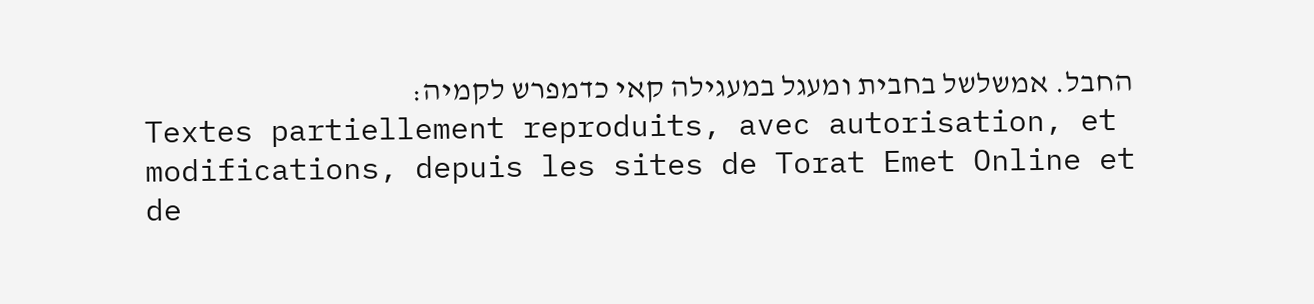החבל. אמשלשל בחבית ומעגל במעגילה קאי כדמפרש לקמיה:
Textes partiellement reproduits, avec autorisation, et modifications, depuis les sites de Torat Emet Online et de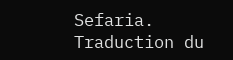Sefaria.
Traduction du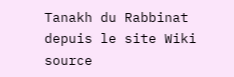Tanakh du Rabbinat depuis le site Wiki source